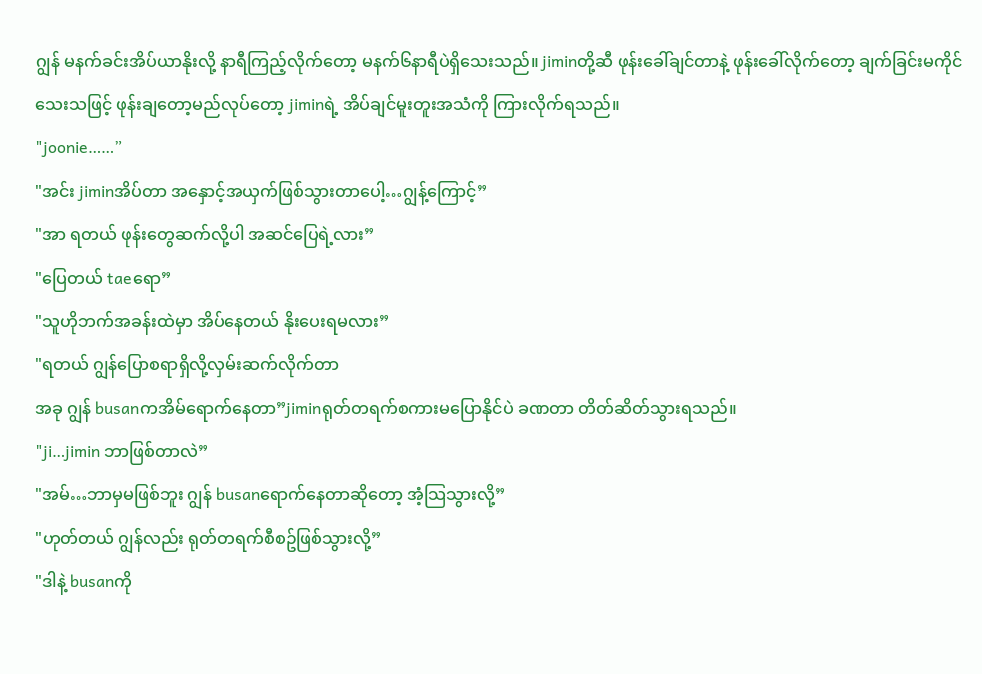ဂျွန် မနက်ခင်းအိပ်ယာနိုးလို့ နာရီကြည့်လိုက်တော့ မနက်၆နာရီပဲရှိသေးသည်။ jiminတို့ဆီ ဖုန်းခေါ်ချင်တာနဲ့ ဖုန်းခေါ်လိုက်တော့ ချက်ခြင်းမကိုင်သေးသဖြင့် ဖုန်းချတော့မည်လုပ်တော့ jiminရဲ့ အိပ်ချင်မူးတူးအသံကို ကြားလိုက်ရသည်။
"joonie……”
"အင်း jiminအိပ်တာ အနှောင့်အယှက်ဖြစ်သွားတာပေါ့…ဂျွန့်ကြောင့်”
"အာ ရတယ် ဖုန်းတွေဆက်လို့ပါ အဆင်ပြေရဲ့လား”
"ပြေတယ် taeရော”
"သူဟိုဘက်အခန်းထဲမှာ အိပ်နေတယ် နိုးပေးရမလား”
"ရတယ် ဂျွန်ပြောစရာရှိလို့လှမ်းဆက်လိုက်တာ
အခု ဂျွန် busanကအိမ်ရောက်နေတာ”jiminရုတ်တရက်စကားမပြောနိုင်ပဲ ခဏတာ တိတ်ဆိတ်သွားရသည်။
"ji…jimin ဘာဖြစ်တာလဲ”
"အမ်…ဘာမှမဖြစ်ဘူး ဂျွန် busanရောက်နေတာဆိုတော့ အံ့သြသွားလို့”
"ဟုတ်တယ် ဂျွန်လည်း ရုတ်တရက်စီစဥ်ဖြစ်သွားလို့”
"ဒါနဲ့ busanကို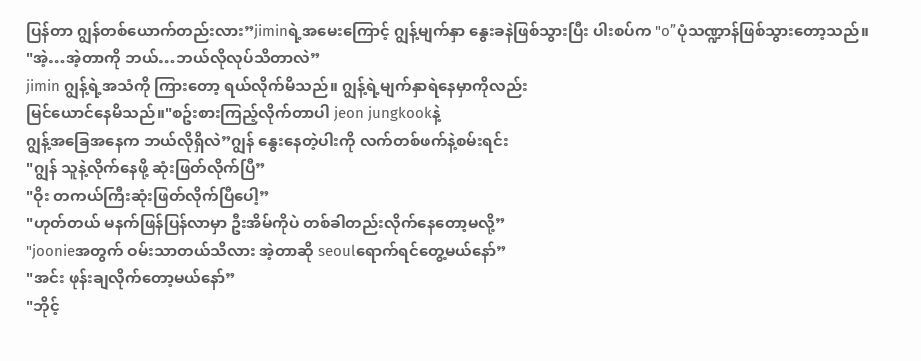ပြန်တာ ဂျွန်တစ်ယောက်တည်းလား”jiminရဲ့အမေးကြောင့် ဂျွန့်မျက်နှာ နွေးခနဲဖြစ်သွားပြီး ပါးစပ်က "o”ပုံသဏ္ဍာန်ဖြစ်သွားတော့သည်။
"အဲ့…အဲ့တာကို ဘယ်…ဘယ်လိုလုပ်သိတာလဲ”
jimin ဂျွန့်ရဲ့အသံကို ကြားတော့ ရယ်လိုက်မိသည်။ ဂျွန့်ရဲ့မျက်နှာရဲနေမှာကိုလည်း
မြင်ယောင်နေမိသည်။"စဥ်းစားကြည့်လိုက်တာပါ jeon jungkookနဲ့
ဂျွန့်အခြေအနေက ဘယ်လိုရှိလဲ”ဂျွန် နွေးနေတဲ့ပါးကို လက်တစ်ဖက်နဲ့စမ်းရင်း
"ဂျွန် သူနဲ့လိုက်နေဖို့ ဆုံးဖြတ်လိုက်ပြီ”
"ဝိုး တကယ်ကြီးဆုံးဖြတ်လိုက်ပြီပေါ့”
"ဟုတ်တယ် မနက်ဖြန်ပြန်လာမှာ ဦးအိမ်ကိုပဲ တစ်ခါတည်းလိုက်နေတော့မလို့”
"joonieအတွက် ဝမ်းသာတယ်သိလား အဲ့တာဆို seoulရောက်ရင်တွေ့မယ်နော်”
"အင်း ဖုန်းချလိုက်တော့မယ်နော်”
"ဘိုင့်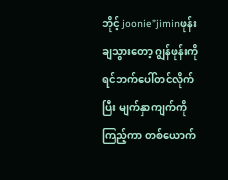ဘိုင့် joonie”jiminဖုန်းချသွားတော့ ဂျွန်ဖုန်းကို ရင်ဘက်ပေါ်တင်လိုက်ပြီး မျက်နှာကျက်ကိုကြည့်ကာ တစ်ယောက်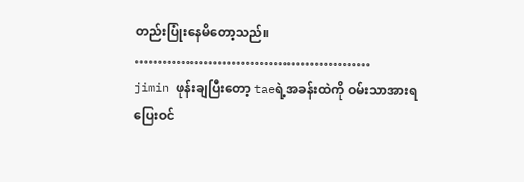တည်းပြုံးနေမိတော့သည်။
……………………………………………
jimin ဖုန်းချပြီးတော့ taeရဲ့အခန်းထဲကို ဝမ်းသာအားရပြေးဝင်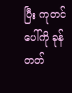ပြီး ကုတင်ပေါ်ကို ခုန်တတ်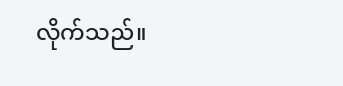လိုက်သည်။